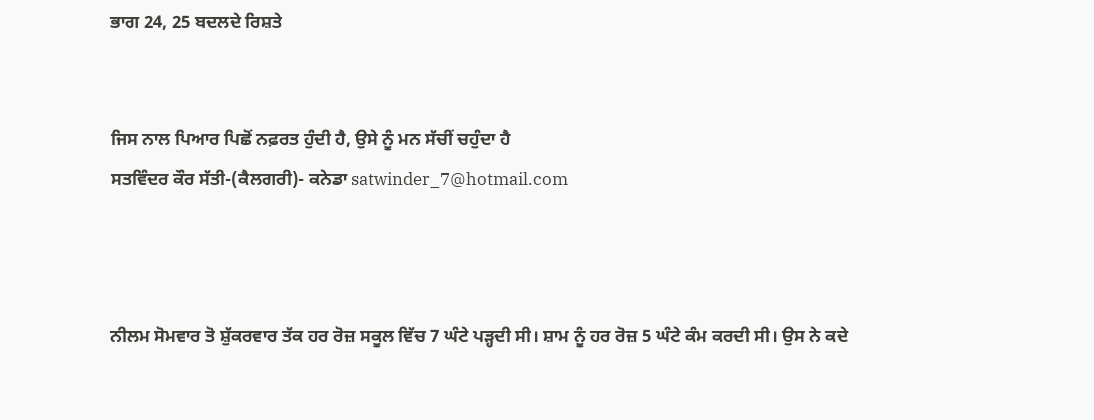ਭਾਗ 24, 25 ਬਦਲਦੇ ਰਿਸ਼ਤੇ


ਜਿਸ ਨਾਲ ਪਿਆਰ ਪਿਛੋਂ ਨਫ਼ਰਤ ਹੁੰਦੀ ਹੈ, ਉਸੇ ਨੂੰ ਮਨ ਸੱਚੀਂ ਚਹੁੰਦਾ ਹੈ
ਸਤਵਿੰਦਰ ਕੌਰ ਸੱਤੀ-(ਕੈਲਗਰੀ)- ਕਨੇਡਾ satwinder_7@hotmail.com



ਨੀਲਮ ਸੋਮਵਾਰ ਤੋ ਸ਼ੁੱਕਰਵਾਰ ਤੱਕ ਹਰ ਰੋਜ਼ ਸਕੂਲ ਵਿੱਚ 7 ਘੰਟੇ ਪੜ੍ਹਦੀ ਸੀ। ਸ਼ਾਮ ਨੂੰ ਹਰ ਰੋਜ਼ 5 ਘੰਟੇ ਕੰਮ ਕਰਦੀ ਸੀ। ਉਸ ਨੇ ਕਦੇ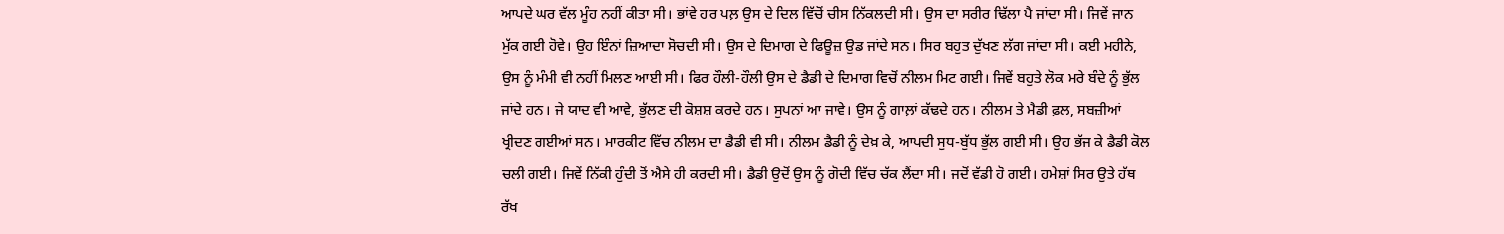ਆਪਦੇ ਘਰ ਵੱਲ ਮੂੰਹ ਨਹੀਂ ਕੀਤਾ ਸੀ। ਭਾਂਵੇ ਹਰ ਪਲ਼ ਉਸ ਦੇ ਦਿਲ ਵਿੱਚੋਂ ਚੀਸ ਨਿੱਕਲਦੀ ਸੀ। ਉਸ ਦਾ ਸਰੀਰ ਢਿੱਲਾ ਪੈ ਜਾਂਦਾ ਸੀ। ਜਿਵੇਂ ਜਾਨ ਮੁੱਕ ਗਈ ਹੋਵੇ। ਉਹ ਇੰਨਾਂ ਜ਼ਿਆਦਾ ਸੋਚਦੀ ਸੀ। ਉਸ ਦੇ ਦਿਮਾਗ ਦੇ ਫਿਊਜ਼ ਉਡ ਜਾਂਦੇ ਸਨ। ਸਿਰ ਬਹੁਤ ਦੁੱਖਣ ਲੱਗ ਜਾਂਦਾ ਸੀ। ਕਈ ਮਹੀਨੇ, ਉਸ ਨੂੰ ਮੰਮੀ ਵੀ ਨਹੀਂ ਮਿਲਣ ਆਈ ਸੀ। ਫਿਰ ਹੌਲੀ-ਹੌਲੀ ਉਸ ਦੇ ਡੈਡੀ ਦੇ ਦਿਮਾਗ ਵਿਚੋਂ ਨੀਲਮ ਮਿਟ ਗਈ। ਜਿਵੇਂ ਬਹੁਤੇ ਲੋਕ ਮਰੇ ਬੰਦੇ ਨੂੰ ਭੁੱਲ ਜਾਂਦੇ ਹਨ। ਜੇ ਯਾਦ ਵੀ ਆਵੇ, ਭੁੱਲਣ ਦੀ ਕੋਸ਼ਸ਼ ਕਰਦੇ ਹਨ। ਸੁਪਨਾਂ ਆ ਜਾਵੇ। ਉਸ ਨੂੰ ਗਾਲ਼ਾਂ ਕੱਢਦੇ ਹਨ। ਨੀਲਮ ਤੇ ਮੈਡੀ ਫ਼ਲ, ਸਬਜ਼ੀਆਂ ਖ੍ਰੀਦਣ ਗਈਆਂ ਸਨ। ਮਾਰਕੀਟ ਵਿੱਚ ਨੀਲਮ ਦਾ ਡੈਡੀ ਵੀ ਸੀ। ਨੀਲਮ ਡੈਡੀ ਨੂੰ ਦੇਖ਼ ਕੇ, ਆਪਦੀ ਸੁਧ-ਬੁੱਧ ਭੁੱਲ ਗਈ ਸੀ। ਉਹ ਭੱਜ ਕੇ ਡੈਡੀ ਕੋਲ ਚਲੀ ਗਈ। ਜਿਵੇਂ ਨਿੱਕੀ ਹੁੰਦੀ ਤੋਂ ਐਸੇ ਹੀ ਕਰਦੀ ਸੀ। ਡੈਡੀ ਉਦੋਂ ਉਸ ਨੂੰ ਗੋਦੀ ਵਿੱਚ ਚੱਕ ਲੈਂਦਾ ਸੀ। ਜਦੋਂ ਵੱਡੀ ਹੋ ਗਈ। ਹਮੇਸ਼ਾਂ ਸਿਰ ਉਤੇ ਹੱਥ ਰੱਖ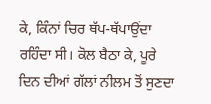ਕੇ, ਕਿੰਨਾਂ ਚਿਰ ਥੱਪ-ਥੱਪਾਉਂਦਾ ਰਹਿੰਦਾ ਸੀ। ਕੋਲ ਬੈਠਾ ਕੇ, ਪੂਰੇ ਦਿਨ ਦੀਆਂ ਗੱਲਾਂ ਨੀਲਮ ਤੋਂ ਸੁਣਦਾ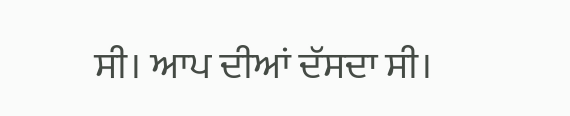ਸੀ। ਆਪ ਦੀਆਂ ਦੱਸਦਾ ਸੀ।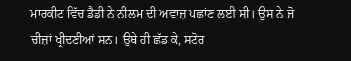ਮਾਰਕੀਟ ਵਿੱਚ ਡੈਡੀ ਨੇ ਨੀਲਮ ਦੀ ਅਵਾਜ਼ ਪਛਾਂਣ ਲਈ ਸੀ। ਉਸ ਨੇ ਜੋ ਚੀਜ਼ਾਂ ਖ੍ਰੀਦਣੀਆਂ ਸਨ। ਉਥੇ ਹੀ ਛੱਡ ਕੇ, ਸਟੋਰ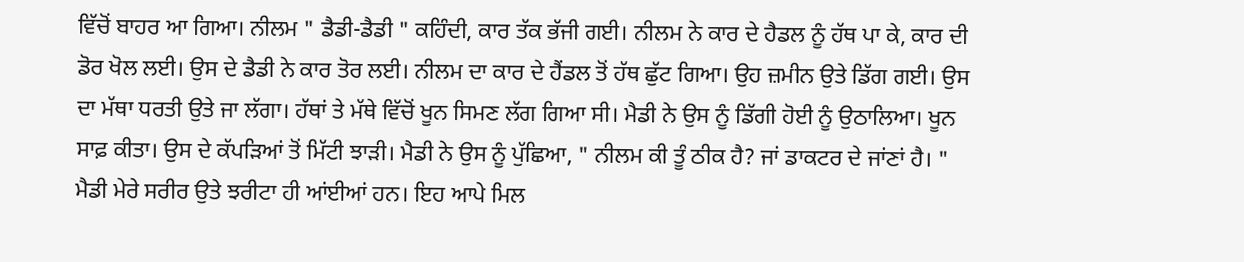ਵਿੱਚੋਂ ਬਾਹਰ ਆ ਗਿਆ। ਨੀਲਮ " ਡੈਡੀ-ਡੈਡੀ " ਕਹਿੰਦੀ, ਕਾਰ ਤੱਕ ਭੱਜੀ ਗਈ। ਨੀਲਮ ਨੇ ਕਾਰ ਦੇ ਹੈਡਲ ਨੂੰ ਹੱਥ ਪਾ ਕੇ, ਕਾਰ ਦੀ ਡੋਰ ਖੋਲ ਲਈ। ਉਸ ਦੇ ਡੈਡੀ ਨੇ ਕਾਰ ਤੋਰ ਲਈ। ਨੀਲਮ ਦਾ ਕਾਰ ਦੇ ਹੈਂਡਲ ਤੋਂ ਹੱਥ ਛੁੱਟ ਗਿਆ। ਉਹ ਜ਼ਮੀਨ ਉਤੇ ਡਿੱਗ ਗਈ। ਉਸ ਦਾ ਮੱਥਾ ਧਰਤੀ ਉਤੇ ਜਾ ਲੱਗਾ। ਹੱਥਾਂ ਤੇ ਮੱਥੇ ਵਿੱਚੋਂ ਖੂਨ ਸਿਮਣ ਲੱਗ ਗਿਆ ਸੀ। ਮੈਡੀ ਨੇ ਉਸ ਨੂੰ ਡਿੱਗੀ ਹੋਈ ਨੂੰ ਉਠਾਲਿਆ। ਖੂਨ ਸਾਫ਼ ਕੀਤਾ। ਉਸ ਦੇ ਕੱਪੜਿਆਂ ਤੋਂ ਮਿੱਟੀ ਝਾੜੀ। ਮੈਡੀ ਨੇ ਉਸ ਨੂੰ ਪੁੱਛਿਆ, " ਨੀਲਮ ਕੀ ਤੂੰ ਠੀਕ ਹੈ? ਜਾਂ ਡਾਕਟਰ ਦੇ ਜਾਂਣਾਂ ਹੈ। " ਮੈਡੀ ਮੇਰੇ ਸਰੀਰ ਉਤੇ ਝਰੀਟਾ ਹੀ ਆਂਈਆਂ ਹਨ। ਇਹ ਆਪੇ ਮਿਲ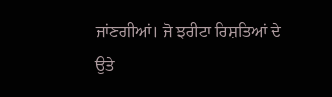ਜਾਂਣਗੀਆਂ। ਜੋ ਝਰੀਟਾ ਰਿਸ਼ਤਿਆਂ ਦੇ ਉਤੇ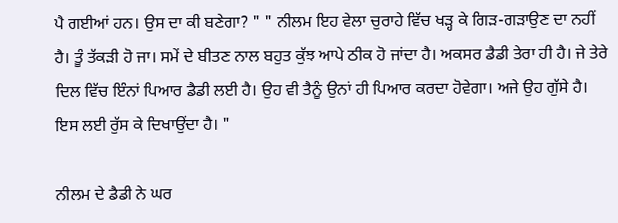ਪੈ ਗਈਆਂ ਹਨ। ਉਸ ਦਾ ਕੀ ਬਣੇਗਾ? " " ਨੀਲਮ ਇਹ ਵੇਲਾ ਚੁਰਾਹੇ ਵਿੱਚ ਖੜ੍ਹ ਕੇ ਗਿੜ-ਗੜਾਉਣ ਦਾ ਨਹੀਂ ਹੈ। ਤੂੰ ਤੱਕੜੀ ਹੋ ਜਾ। ਸਮੇਂ ਦੇ ਬੀਤਣ ਨਾਲ ਬਹੁਤ ਕੁੱਝ ਆਪੇ ਠੀਕ ਹੋ ਜਾਂਦਾ ਹੈ। ਅਕਸਰ ਡੈਡੀ ਤੇਰਾ ਹੀ ਹੈ। ਜੇ ਤੇਰੇ ਦਿਲ ਵਿੱਚ ਇੰਨਾਂ ਪਿਆਰ ਡੈਡੀ ਲਈ ਹੈ। ਉਹ ਵੀ ਤੈਨੂੰ ਉਨਾਂ ਹੀ ਪਿਆਰ ਕਰਦਾ ਹੋਵੇਗਾ। ਅਜੇ ਉਹ ਗੁੱਸੇ ਹੈ। ਇਸ ਲਈ ਰੁੱਸ ਕੇ ਦਿਖਾਉਂਦਾ ਹੈ। "

ਨੀਲਮ ਦੇ ਡੈਡੀ ਨੇ ਘਰ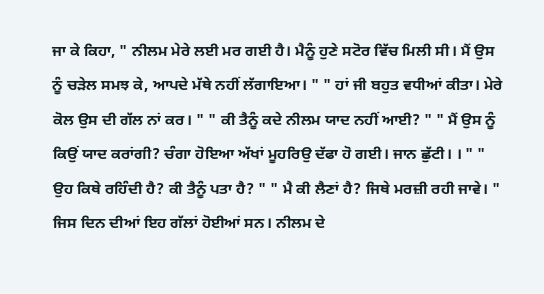ਜਾ ਕੇ ਕਿਹਾ, " ਨੀਲਮ ਮੇਰੇ ਲਈ ਮਰ ਗਈ ਹੈ। ਮੈਨੂੰ ਹੁਣੇ ਸਟੋਰ ਵਿੱਚ ਮਿਲੀ ਸੀ। ਮੈਂ ਉਸ ਨੂੰ ਚੜੇਲ ਸਮਝ ਕੇ, ਆਪਦੇ ਮੱਥੇ ਨਹੀਂ ਲੱਗਾਇਆ। " " ਹਾਂ ਜੀ ਬਹੁਤ ਵਧੀਆਂ ਕੀਤਾ। ਮੇਰੇ ਕੋਲ ਉਸ ਦੀ ਗੱਲ ਨਾਂ ਕਰ। " " ਕੀ ਤੈਨੂੰ ਕਦੇ ਨੀਲਮ ਯਾਦ ਨਹੀਂ ਆਈ? " " ਮੈਂ ਉਸ ਨੂੰ ਕਿਉਂ ਯਾਦ ਕਰਾਂਗੀ? ਚੰਗਾ ਹੋਇਆ ਅੱਖਾਂ ਮੂਹਰਿਉ ਦੱਫਾ ਹੋ ਗਈ। ਜਾਨ ਛੁੱਟੀ। । " " ਉਹ ਕਿਥੇ ਰਹਿੰਦੀ ਹੈ? ਕੀ ਤੈਨੂੰ ਪਤਾ ਹੈ? " " ਮੈ ਕੀ ਲੈਣਾਂ ਹੈ? ਜਿਥੇ ਮਰਜ਼ੀ ਰਹੀ ਜਾਵੇ। " ਜਿਸ ਦਿਨ ਦੀਆਂ ਇਹ ਗੱਲਾਂ ਹੋਈਆਂ ਸਨ। ਨੀਲਮ ਦੇ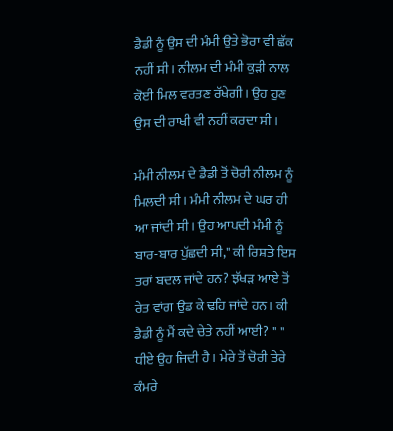ਡੈਡੀ ਨੂੰ ਉਸ ਦੀ ਮੰਮੀ ਉਤੇ ਭੋਰਾ ਵੀ ਛੱਕ ਨਹੀਂ ਸੀ। ਨੀਲਮ ਦੀ ਮੰਮੀ ਕੁੜੀ ਨਾਲ ਕੋਈ ਮਿਲ ਵਰਤਣ ਰੱਖੇਗੀ। ਉਹ ਹੁਣ ਉਸ ਦੀ ਰਾਖੀ ਵੀ ਨਹੀਂ ਕਰਦਾ ਸੀ।

ਮੰਮੀ ਨੀਲਮ ਦੇ ਡੈਡੀ ਤੋਂ ਚੋਰੀ ਨੀਲਮ ਨੂੰ ਮਿਲਦੀ ਸੀ। ਮੰਮੀ ਨੀਲਮ ਦੇ ਘਰ ਹੀ ਆ ਜਾਂਦੀ ਸੀ। ਉਹ ਆਪਦੀ ਮੰਮੀ ਨੂੰ ਬਾਰ-ਬਾਰ ਪੁੱਛਦੀ ਸੀ," ਕੀ ਰਿਸ਼ਤੇ ਇਸ ਤਰਾਂ ਬਦਲ ਜਾਂਦੇ ਹਨ? ਝੱਖੜ ਆਏ ਤੋਂ ਰੇਤ ਵਾਂਗ ਉਡ ਕੇ ਢਹਿ ਜਾਂਦੇ ਹਨ। ਕੀ ਡੈਡੀ ਨੂੰ ਮੈਂ ਕਦੇ ਚੇਤੇ ਨਹੀਂ ਆਈ? " " ਧੀਏ ਉਹ ਜਿਦੀ ਹੈ। ਮੇਰੇ ਤੋਂ ਚੋਰੀ ਤੇਰੇ ਕੰਮਰੇ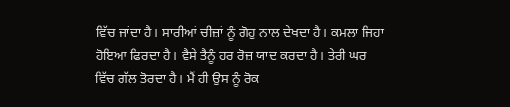ਵਿੱਚ ਜਾਂਦਾ ਹੈ। ਸਾਰੀਆਂ ਚੀਜ਼ਾਂ ਨੂੰ ਗੋਹੁ ਨਾਲ ਦੇਖਦਾ ਹੈ। ਕਮਲਾ ਜਿਹਾ ਹੋਇਆ ਫਿਰਦਾ ਹੈ। ਵੈਸੇ ਤੈਨੂੰ ਹਰ ਰੋਜ਼ ਯਾਦ ਕਰਦਾ ਹੈ। ਤੇਰੀ ਘਰ ਵਿੱਚ ਗੱਲ ਤੋਰਦਾ ਹੈ। ਮੈਂ ਹੀ ਉਸ ਨੂੰ ਰੋਕ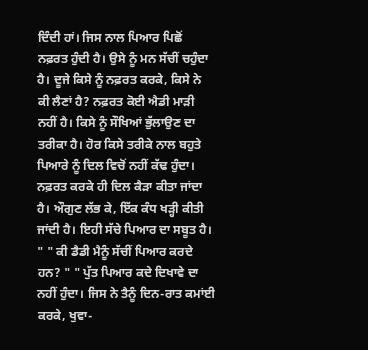ਦਿੰਦੀ ਹਾਂ। ਜਿਸ ਨਾਲ ਪਿਆਰ ਪਿਛੋਂ ਨਫ਼ਰਤ ਹੁੰਦੀ ਹੈ। ਉਸੇ ਨੂੰ ਮਨ ਸੱਚੀਂ ਚਹੁੰਦਾ ਹੈ। ਦੂਜੇ ਕਿਸੇ ਨੂੰ ਨਫ਼ਰਤ ਕਰਕੇ, ਕਿਸੇ ਨੇ ਕੀ ਲੈਣਾਂ ਹੈ? ਨਫ਼ਰਤ ਕੋਈ ਐਡੀ ਮਾੜੀ ਨਹੀਂ ਹੈ। ਕਿਸੇ ਨੂੰ ਸੌਖਿਆਂ ਭੁੱਲਾਉਣ ਦਾ ਤਰੀਕਾ ਹੈ। ਹੋਰ ਕਿਸੇ ਤਰੀਕੇ ਨਾਲ ਬਹੁਤੇ ਪਿਆਰੇ ਨੂੰ ਦਿਲ ਵਿਚੋਂ ਨਹੀਂ ਕੱਢ ਹੁੰਦਾ। ਨਫ਼ਰਤ ਕਰਕੇ ਹੀ ਦਿਲ ਕੈੜਾ ਕੀਤਾ ਜਾਂਦਾ ਹੈ। ਔਗੁਣ ਲੱਭ ਕੇ, ਇੱਕ ਕੰਧ ਖੜ੍ਹੀ ਕੀਤੀ ਜਾਂਦੀ ਹੈ। ਇਹੀ ਸੱਚੇ ਪਿਆਰ ਦਾ ਸਬੂਤ ਹੈ। " " ਕੀ ਡੈਡੀ ਮੈਨੂੰ ਸੱਚੀਂ ਪਿਆਰ ਕਰਦੇ ਹਨ? " " ਪੁੱਤ ਪਿਆਰ ਕਦੇ ਦਿਖਾਵੇ ਦਾ ਨਹੀਂ ਹੁੰਦਾ। ਜਿਸ ਨੇ ਤੈਨੂੰ ਦਿਨ-ਰਾਤ ਕਮਾਂਈ ਕਰਕੇ, ਖੁਵਾ-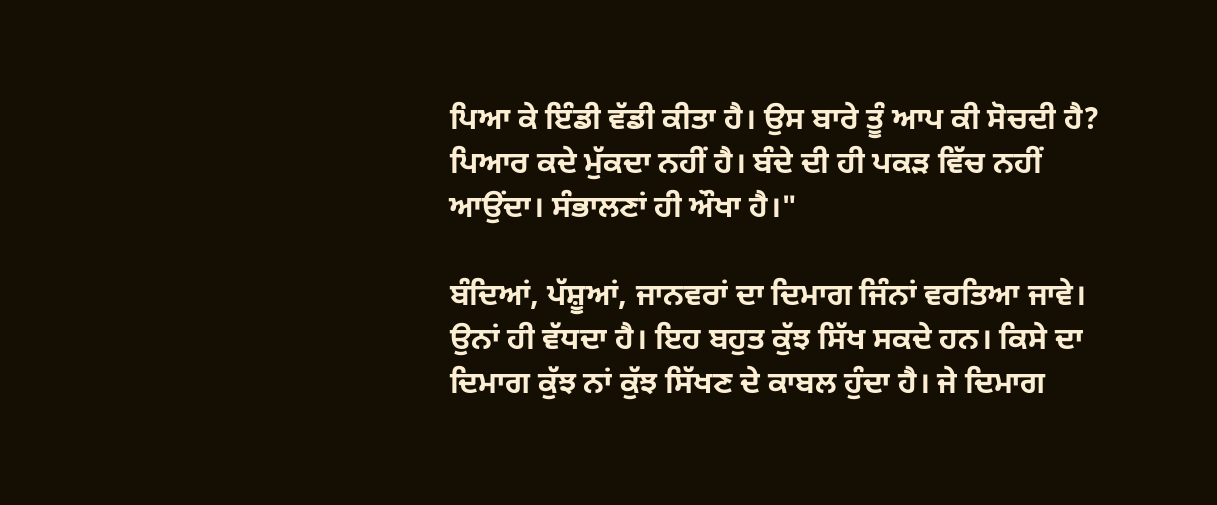ਪਿਆ ਕੇ ਇੰਡੀ ਵੱਡੀ ਕੀਤਾ ਹੈ। ਉਸ ਬਾਰੇ ਤੂੰ ਆਪ ਕੀ ਸੋਚਦੀ ਹੈ? ਪਿਆਰ ਕਦੇ ਮੁੱਕਦਾ ਨਹੀਂ ਹੈ। ਬੰਦੇ ਦੀ ਹੀ ਪਕੜ ਵਿੱਚ ਨਹੀਂ ਆਉਂਦਾ। ਸੰਭਾਲਣਾਂ ਹੀ ਔਖਾ ਹੈ।"

ਬੰਦਿਆਂ, ਪੱਸ਼ੂਆਂ, ਜਾਨਵਰਾਂ ਦਾ ਦਿਮਾਗ ਜਿੰਨਾਂ ਵਰਤਿਆ ਜਾਵੇ। ਉਨਾਂ ਹੀ ਵੱਧਦਾ ਹੈ। ਇਹ ਬਹੁਤ ਕੁੱਝ ਸਿੱਖ ਸਕਦੇ ਹਨ। ਕਿਸੇ ਦਾ ਦਿਮਾਗ ਕੁੱਝ ਨਾਂ ਕੁੱਝ ਸਿੱਖਣ ਦੇ ਕਾਬਲ ਹੁੰਦਾ ਹੈ। ਜੇ ਦਿਮਾਗ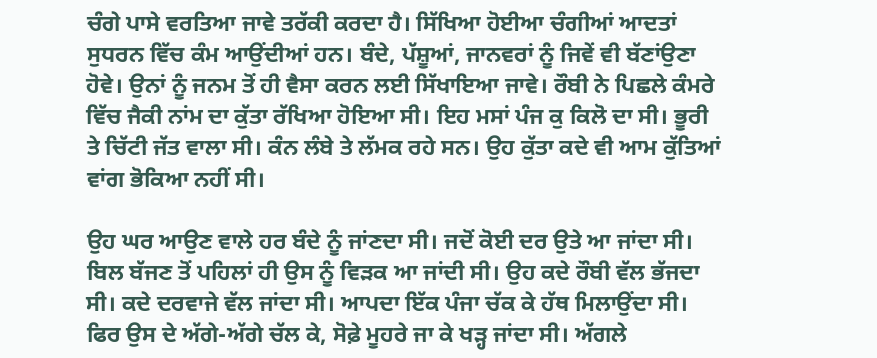ਚੰਗੇ ਪਾਸੇ ਵਰਤਿਆ ਜਾਵੇ ਤਰੱਕੀ ਕਰਦਾ ਹੈ। ਸਿੱਖਿਆ ਹੋਈਆ ਚੰਗੀਆਂ ਆਦਤਾਂ ਸੁਧਰਨ ਵਿੱਚ ਕੰਮ ਆਉਂਦੀਆਂ ਹਨ। ਬੰਦੇ, ਪੱਸ਼ੂਆਂ, ਜਾਨਵਰਾਂ ਨੂੰ ਜਿਵੇਂ ਵੀ ਬੱਣਾਂਉਣਾ ਹੋਵੇ। ਉਨਾਂ ਨੂੰ ਜਨਮ ਤੋਂ ਹੀ ਵੈਸਾ ਕਰਨ ਲਈ ਸਿੱਖਾਇਆ ਜਾਵੇ। ਰੌਬੀ ਨੇ ਪਿਛਲੇ ਕੰਮਰੇ ਵਿੱਚ ਜੈਕੀ ਨਾਂਮ ਦਾ ਕੁੱਤਾ ਰੱਖਿਆ ਹੋਇਆ ਸੀ। ਇਹ ਮਸਾਂ ਪੰਜ ਕੁ ਕਿਲੋ ਦਾ ਸੀ। ਭੂਰੀ ਤੇ ਚਿੱਟੀ ਜੱਤ ਵਾਲਾ ਸੀ। ਕੰਨ ਲੰਬੇ ਤੇ ਲੱਮਕ ਰਹੇ ਸਨ। ਉਹ ਕੁੱਤਾ ਕਦੇ ਵੀ ਆਮ ਕੁੱਤਿਆਂ ਵਾਂਗ ਭੋਕਿਆ ਨਹੀਂ ਸੀ।

ਉਹ ਘਰ ਆਉਣ ਵਾਲੇ ਹਰ ਬੰਦੇ ਨੂੰ ਜਾਂਣਦਾ ਸੀ। ਜਦੋਂ ਕੋਈ ਦਰ ਉਤੇ ਆ ਜਾਂਦਾ ਸੀ। ਬਿਲ ਬੱਜਣ ਤੋਂ ਪਹਿਲਾਂ ਹੀ ਉਸ ਨੂੰ ਵਿੜਕ ਆ ਜਾਂਦੀ ਸੀ। ਉਹ ਕਦੇ ਰੌਬੀ ਵੱਲ ਭੱਜਦਾ ਸੀ। ਕਦੇ ਦਰਵਾਜੇ ਵੱਲ ਜਾਂਦਾ ਸੀ। ਆਪਦਾ ਇੱਕ ਪੰਜਾ ਚੱਕ ਕੇ ਹੱਥ ਮਿਲਾਉਂਦਾ ਸੀ। ਫਿਰ ਉਸ ਦੇ ਅੱਗੇ-ਅੱਗੇ ਚੱਲ ਕੇ, ਸੋਫ਼ੇ ਮੂਹਰੇ ਜਾ ਕੇ ਖੜ੍ਹ ਜਾਂਦਾ ਸੀ। ਅੱਗਲੇ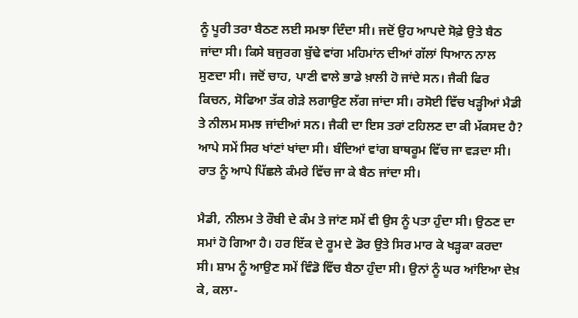ਨੂੰ ਪੂਰੀ ਤਰਾ ਬੈਠਣ ਲਈ ਸਮਝਾ ਦਿੰਦਾ ਸੀ। ਜਦੋਂ ਉਹ ਆਪਦੇ ਸੋਫ਼ੇ ਉਤੇ ਬੈਠ ਜਾਂਦਾ ਸੀ। ਕਿਸੇ ਬਜੁਰਗ ਬੁੱਢੇ ਵਾਂਗ ਮਹਿਮਾਂਨ ਦੀਆਂ ਗੱਲਾਂ ਧਿਆਨ ਨਾਲ ਸੁਣਦਾ ਸੀ। ਜਦੋਂ ਚਾਹ, ਪਾਣੀ ਵਾਲੇ ਭਾਡੇ ਖ਼ਾਲੀ ਹੋ ਜਾਂਦੇ ਸਨ। ਜੈਕੀ ਫਿਰ ਕਿਚਨ, ਸੋਫਿਆ ਤੱਕ ਗੇੜੇ ਲਗਾਉਣ ਲੱਗ ਜਾਂਦਾ ਸੀ। ਰਸੋਈ ਵਿੱਚ ਖੜ੍ਹੀਆਂ ਮੈਡੀ ਤੇ ਨੀਲਮ ਸਮਝ ਜਾਂਦੀਆਂ ਸਨ। ਜੈਕੀ ਦਾ ਇਸ ਤਰਾਂ ਟਹਿਲਣ ਦਾ ਕੀ ਮੱਕਸਦ ਹੈ? ਆਪੇ ਸਮੇਂ ਸਿਰ ਖਾਂਣਾਂ ਖਾਂਦਾ ਸੀ। ਬੰਦਿਆਂ ਵਾਂਗ ਬਾਥਰੂਮ ਵਿੱਚ ਜਾ ਵੜਦਾ ਸੀ। ਰਾਤ ਨੂੰ ਆਪੇ ਪਿੱਛਲੇ ਕੰਮਰੇ ਵਿੱਚ ਜਾ ਕੇ ਬੈਠ ਜਾਂਦਾ ਸੀ।

ਮੈਡੀ, ਨੀਲਮ ਤੇ ਰੌਬੀ ਦੇ ਕੰਮ ਤੇ ਜਾਂਣ ਸਮੇਂ ਵੀ ਉਸ ਨੂੰ ਪਤਾ ਹੁੰਦਾ ਸੀ। ਉਠਣ ਦਾ ਸਮਾਂ ਹੋ ਗਿਆ ਹੈ। ਹਰ ਇੱਕ ਦੇ ਰੂਮ ਦੇ ਡੋਰ ਉਤੇ ਸਿਰ ਮਾਰ ਕੇ ਖੜ੍ਹਕਾ ਕਰਦਾ ਸੀ। ਸ਼ਾਮ ਨੂੰ ਆਉਣ ਸਮੇਂ ਵਿੰਡੋ ਵਿੱਚ ਬੈਠਾ ਹੁੰਦਾ ਸੀ। ਉਨਾਂ ਨੂੰ ਘਰ ਆਂਇਆ ਦੇਖ਼ ਕੇ, ਕਲਾ-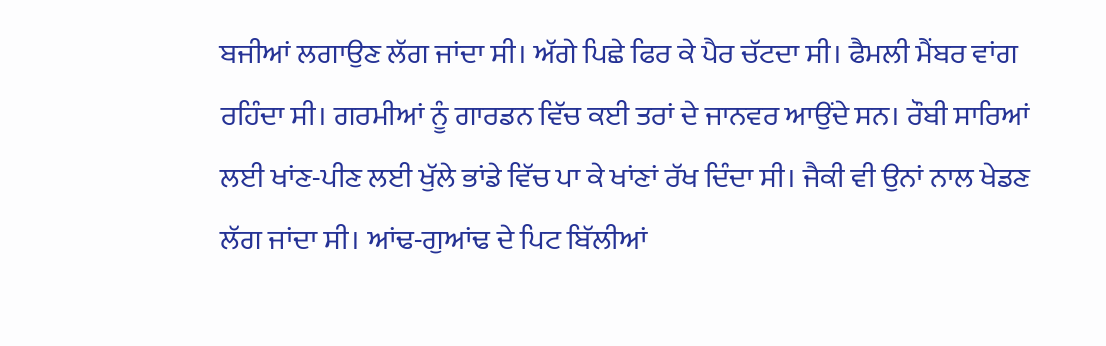ਬਜੀਆਂ ਲਗਾਉਣ ਲੱਗ ਜਾਂਦਾ ਸੀ। ਅੱਗੇ ਪਿਛੇ ਫਿਰ ਕੇ ਪੈਰ ਚੱਟਦਾ ਸੀ। ਫੈਮਲੀ ਮੈਂਬਰ ਵਾਂਗ ਰਹਿੰਦਾ ਸੀ। ਗਰਮੀਆਂ ਨੂੰ ਗਾਰਡਨ ਵਿੱਚ ਕਈ ਤਰਾਂ ਦੇ ਜਾਨਵਰ ਆਉਂਦੇ ਸਨ। ਰੌਬੀ ਸਾਰਿਆਂ ਲਈ ਖਾਂਣ-ਪੀਣ ਲਈ ਖੁੱਲੇ ਭਾਂਡੇ ਵਿੱਚ ਪਾ ਕੇ ਖਾਂਣਾਂ ਰੱਖ ਦਿੰਦਾ ਸੀ। ਜੈਕੀ ਵੀ ਉਨਾਂ ਨਾਲ ਖੇਡਣ ਲੱਗ ਜਾਂਦਾ ਸੀ। ਆਂਢ-ਗੁਆਂਢ ਦੇ ਪਿਟ ਬਿੱਲੀਆਂ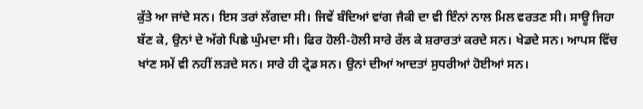ਕੁੱਤੇ ਆ ਜਾਂਦੇ ਸਨ। ਇਸ ਤਰਾਂ ਲੱਗਦਾ ਸੀ। ਜਿਵੇਂ ਬੰਦਿਆਂ ਵਾਂਗ ਜੈਕੀ ਦਾ ਵੀ ਇੰਨਾਂ ਨਾਲ ਮਿਲ ਵਰਤਣ ਸੀ। ਸਾਊ ਜਿਹਾ ਬੱਣ ਕੇ, ਉਨਾਂ ਦੇ ਅੱਗੇ ਪਿਛੇ ਘੁੰਮਦਾ ਸੀ। ਫਿਰ ਹੋਲੀ-ਹੋਲੀ ਸਾਰੇ ਰੱਲ ਕੇ ਸ਼ਰਾਰਤਾਂ ਕਰਦੇ ਸਨ। ਖੇਡਦੇ ਸਨ। ਆਪਸ ਵਿੱਚ ਖਾਂਣ ਸਮੇਂ ਵੀ ਨਹੀਂ ਲੜਦੇ ਸਨ। ਸਾਰੇ ਹੀ ਟ੍ਰੇਡ ਸਨ। ਉਨਾਂ ਦੀਆਂ ਆਦਤਾਂ ਸੁਧਰੀਆਂ ਹੋਈਆਂ ਸਨ।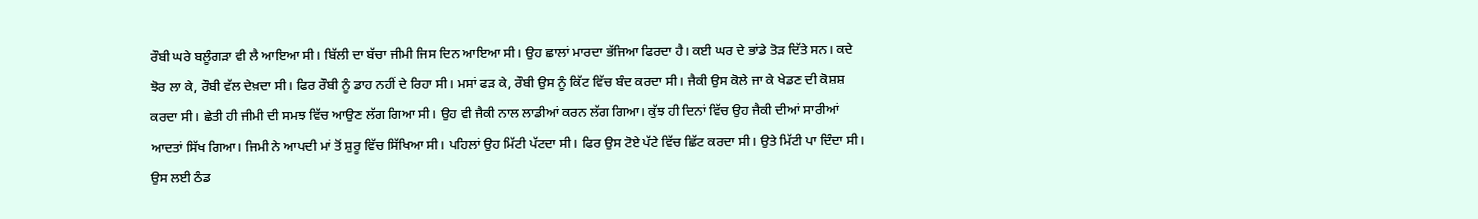ਰੌਬੀ ਘਰੇ ਬਲੂੰਗੜਾ ਵੀ ਲੈ ਆਇਆ ਸੀ। ਬਿੱਲੀ ਦਾ ਬੱਚਾ ਜੀਮੀ ਜਿਸ ਦਿਨ ਆਇਆ ਸੀ। ਉਹ ਛਾਲਾਂ ਮਾਰਦਾ ਭੱਜਿਆ ਫਿਰਦਾ ਹੈ। ਕਈ ਘਰ ਦੇ ਭਾਂਡੇ ਤੋੜ ਦਿੱਤੇ ਸਨ। ਕਦੇ ਝੋਰ ਲਾ ਕੇ, ਰੌਬੀ ਵੱਲ ਦੇਖ਼ਦਾ ਸੀ। ਫਿਰ ਰੌਬੀ ਨੂੰ ਡਾਹ ਨਹੀਂ ਦੇ ਰਿਹਾ ਸੀ। ਮਸਾਂ ਫੜ ਕੇ, ਰੌਬੀ ਉਸ ਨੂੰ ਕਿੱਟ ਵਿੱਚ ਬੰਦ ਕਰਦਾ ਸੀ। ਜੈਕੀ ਉਸ ਕੋਲੇ ਜਾ ਕੇ ਖੇਡਣ ਦੀ ਕੋਸ਼ਸ਼ ਕਰਦਾ ਸੀ। ਛੇਤੀ ਹੀ ਜੀਮੀ ਦੀ ਸਮਝ ਵਿੱਚ ਆਉਣ ਲੱਗ ਗਿਆ ਸੀ। ਉਹ ਵੀ ਜੈਕੀ ਨਾਲ ਲਾਡੀਆਂ ਕਰਨ ਲੱਗ ਗਿਆ। ਕੁੱਝ ਹੀ ਦਿਨਾਂ ਵਿੱਚ ਉਹ ਜੈਕੀ ਦੀਆਂ ਸਾਰੀਆਂ ਆਦਤਾਂ ਸਿੱਖ ਗਿਆ। ਜਿਮੀ ਨੇ ਆਪਦੀ ਮਾਂ ਤੋਂ ਸ਼ੁਰੂ ਵਿੱਚ ਸਿੱਖਿਆ ਸੀ। ਪਹਿਲਾਂ ਉਹ ਮਿੱਟੀ ਪੱਟਦਾ ਸੀ। ਫਿਰ ਉਸ ਟੋਏ ਪੱਟੇ ਵਿੱਚ ਛਿੱਟ ਕਰਦਾ ਸੀ। ਉਤੇ ਮਿੱਟੀ ਪਾ ਦਿੰਦਾ ਸੀ। ਉਸ ਲਈ ਠੰਡ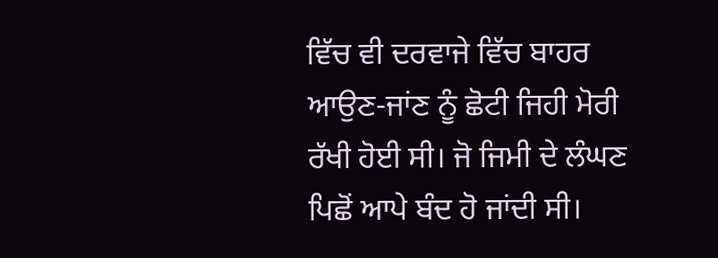ਵਿੱਚ ਵੀ ਦਰਵਾਜੇ ਵਿੱਚ ਬਾਹਰ ਆਉਣ-ਜਾਂਣ ਨੂੰ ਛੋਟੀ ਜਿਹੀ ਮੋਰੀ ਰੱਖੀ ਹੋਈ ਸੀ। ਜੋ ਜਿਮੀ ਦੇ ਲੰਘਣ ਪਿਛੋਂ ਆਪੇ ਬੰਦ ਹੋ ਜਾਂਦੀ ਸੀ।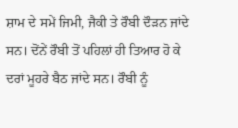ਸ਼ਾਮ ਦੇ ਸਮੇਂ ਜਿਮੀ, ਜੈਕੀ ਤੇ ਰੌਬੀ ਦੌੜਨ ਜਾਂਦੇ ਸਨ। ਦੋਂਨੇਂ ਰੌਬੀ ਤੋਂ ਪਹਿਲਾਂ ਹੀ ਤਿਆਰ ਹੋ ਕੇ ਦਰਾਂ ਮੂਹਰੇ ਬੈਠ ਜਾਂਦੇ ਸਨ। ਰੌਬੀ ਨੂੰ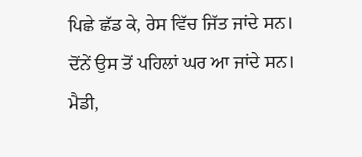ਪਿਛੇ ਛੱਡ ਕੇ, ਰੇਸ ਵਿੱਚ ਜਿੱਤ ਜਾਂਦੇ ਸਨ। ਦੋਂਨੇਂ ਉਸ ਤੋਂ ਪਹਿਲਾਂ ਘਰ ਆ ਜਾਂਦੇ ਸਨ। ਮੈਡੀ,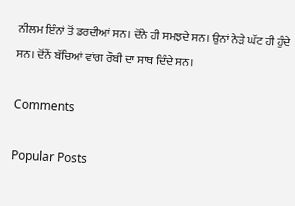ਨੀਲਮ ਇੰਨਾਂ ਤੋਂ ਡਰਦੀਆਂ ਸਨ। ਦੋਂਨੇ ਹੀ ਸਮਝਦੇ ਸਨ। ਉਨਾਂ ਨੇੜੇ ਘੱਟ ਹੀ ਹੁੰਦੇ ਸਨ। ਦੋਂਨੇਂ ਬੱਚਿਆਂ ਵਾਂਗ ਰੌਬੀ ਦਾ ਸਾਥ ਦਿੰਦੇ ਸਨ।

Comments

Popular Posts